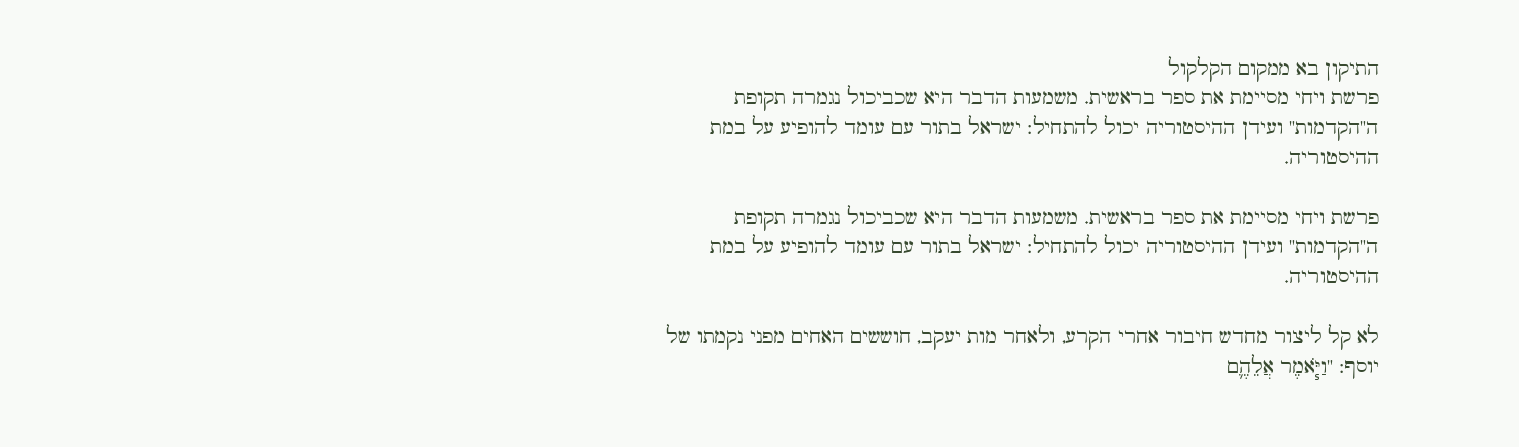התיקון בא ממקום הקלקול
פרשת ויחי מסיימת את ספר בראשית. משמעות הדבר היא שכביכול נגמרה תקופת ה"הקדמות" ועידן ההיסטוריה יכול להתחיל: ישראל בתור עם עומד להופיע על במת ההיסטוריה.

פרשת ויחי מסיימת את ספר בראשית. משמעות הדבר היא שכביכול נגמרה תקופת ה"הקדמות" ועידן ההיסטוריה יכול להתחיל: ישראל בתור עם עומד להופיע על במת ההיסטוריה.

לא קל ליצור מחדש חיבור אחרי הקרע, ולאחר מות יעקב, חוששים האחים מפני נקמתו של יוסף: "וַיֹּ֧אמֶר אֲלֵהֶ֛ם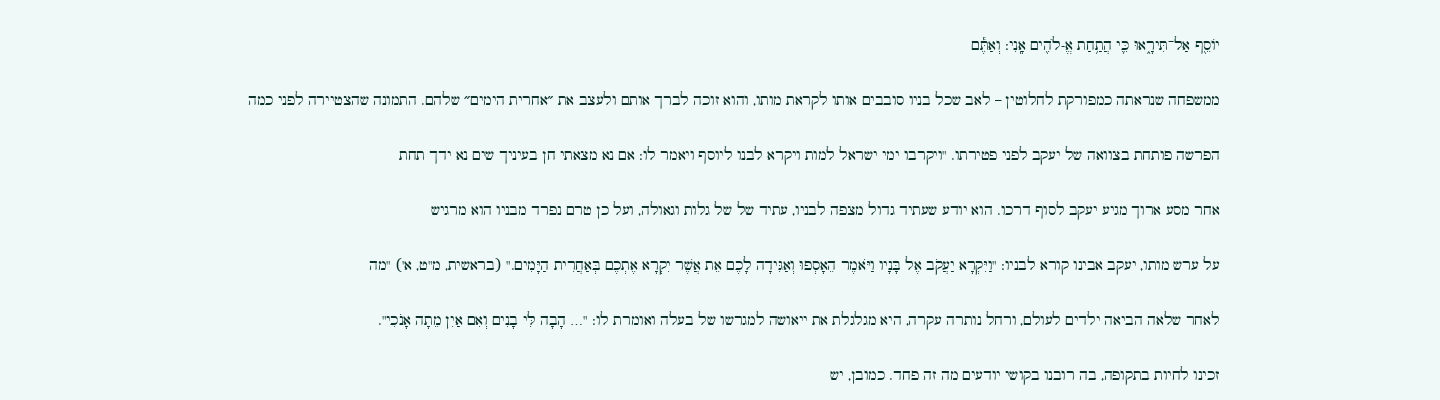יוֹסֵ֖ף אַל־תִּירָ֑אוּ כִּ֛י הֲתַ֥חַת אֱ-לֹהִ֖ים אָֽנִי: וְאַתֶּ֕ם

ממשפחה שנראתה כמפורקת לחלוטין – לאב שכל בניו סובבים אותו לקראת מותו, והוא זוכה לברך אותם ולעצב את ״אחרית הימים״ שלהם. התמונה שהצטיירה לפני כמה

הפרשה פותחת בצוואה של יעקב לפני פטירתו. "ויקרבו ימי ישראל למות ויקרא לבנו ליוסף ויאמר לו: אם נא מצאתי חן בעיניך שים נא ידך תחת

אחר מסע ארוך מגיע יעקב לסוף דרכו. הוא יודע שעתיד גדול מצפה לבניו, עתיד של של גלות וגאולה, ועל כן טרם נפרד מבניו הוא מרגיש

על ערש מותו, יעקב אבינו קורא לבניו: "וַיִּקְרָא יַעֲקֹב אֶל בָּנָיו וַיֹּאמֶר הֵאָסְפוּ וְאַגִּידָה לָכֶם אֵת אֲשֶׁר יִקְרָא אֶתְכֶם בְּאַחֲרִית הַיָּמִים." (בראשית, מ"ט, א') "מה

לאחר שלאה הביאה ילדים לעולם, ורחל נותרה עקרה, היא מגלגלת את ייאושה למגרשו של בעלה ואומרת לו: "… הָבָה לִּי בָנִים וְאִם אַיִן מֵתָה אָנֹכִי".

זכינו לחיות בתקופה, בה רובנו בקושי יודעים מה זה פחד. כמובן, יש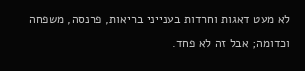לא מעט דאגות וחרדות בענייני בריאות, פרנסה, משפחה וכדומה; אבל זה לא פחד.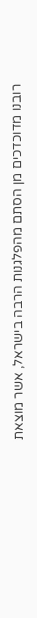רובנו מדוכדכים מן הסתם מהפלגנות הרבה בישראל, אשר מוצאת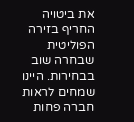את ביטויה החריף בזירה הפוליטית שבחרה שוב בבחירות. היינו שמחים לראות חברה פחות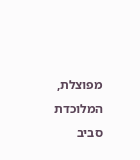מפוצלת, המלוכדת סביב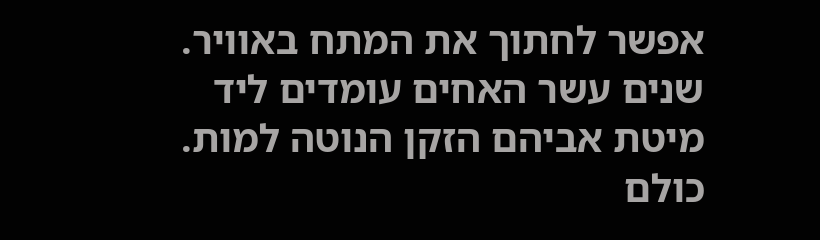אפשר לחתוך את המתח באוויר. שנים עשר האחים עומדים ליד מיטת אביהם הזקן הנוטה למות. כולם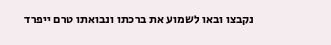נקבצו ובאו לשמוע את ברכתו ונבואתו טרם ייפרד